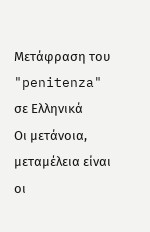Μετάφραση του "penitenza" σε Ελληνικά
Οι μετάνοια, μεταμέλεια είναι οι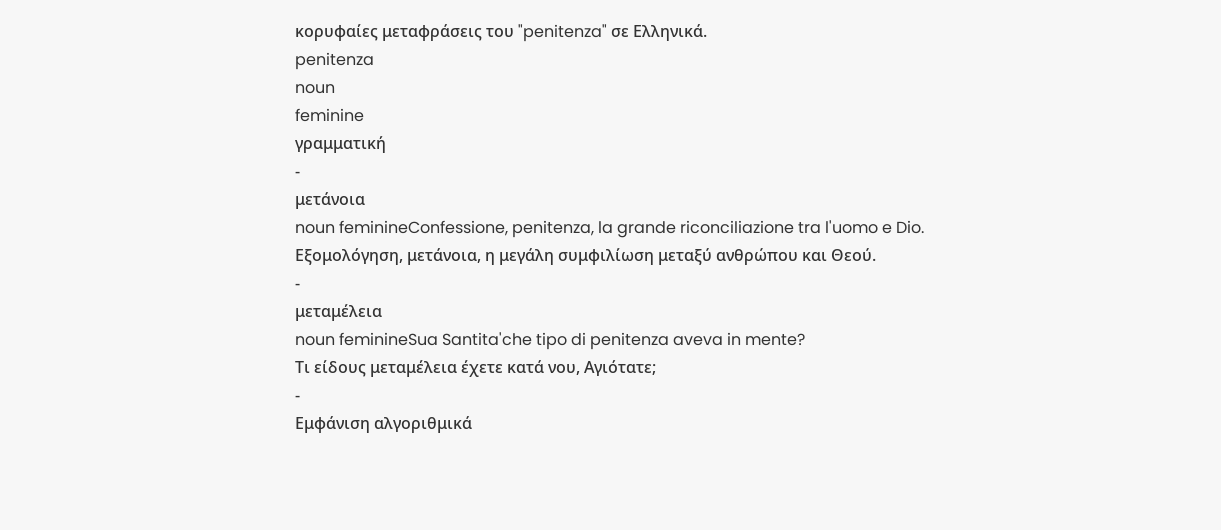κορυφαίες μεταφράσεις του "penitenza" σε Ελληνικά.
penitenza
noun
feminine
γραμματική
-
μετάνοια
noun feminineConfessione, penitenza, la grande riconciliazione tra l'uomo e Dio.
Εξομολόγηση, μετάνοια, η μεγάλη συμφιλίωση μεταξύ ανθρώπου και Θεού.
-
μεταμέλεια
noun feminineSua Santita'che tipo di penitenza aveva in mente?
Τι είδους μεταμέλεια έχετε κατά νου, Αγιότατε;
-
Εμφάνιση αλγοριθμικά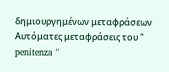δημιουργημένων μεταφράσεων
Αυτόματες μεταφράσεις του " penitenza "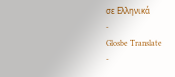σε Ελληνικά
-
Glosbe Translate
-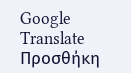Google Translate
Προσθήκη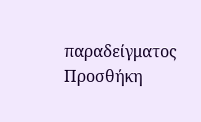παραδείγματος
Προσθήκη